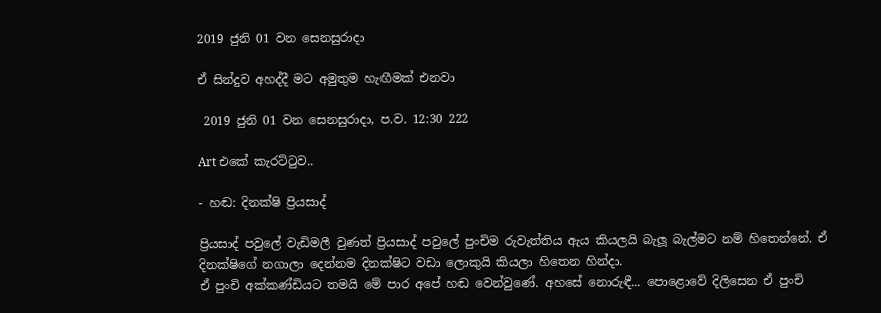2019 ජුනි 01 වන සෙනසුරාදා

ඒ සින්දුව අහද්දී මට අමුතුම හැඟීමක් එනවා

 2019 ජුනි 01 වන සෙනසුරාදා, ප.ව. 12:30 222

Art එකේ කැරට්ටුව..

- හඬ: දිනක්ෂි ප්‍රියසාද්

ප්‍රියසාද් පවුලේ වැඩිමලී වුණත් ප්‍රියසාද් පවුලේ පුංචිම රුවැත්තිය ඇය කියලයි බැලූ බැල්මට නම් හිතෙන්නේ. ඒ දිනක්ෂිගේ නගාලා දෙන්නම දිනක්ෂිට වඩා ලොකුයි කියලා හිතෙන හින්දා.
ඒ පුංචි අක්කණ්ඩියට තමයි මේ පාර අපේ හඬ වෙන්වුණේ. අහසේ නොරුඳී... පොළොවේ දිලිසෙන ඒ පුංචි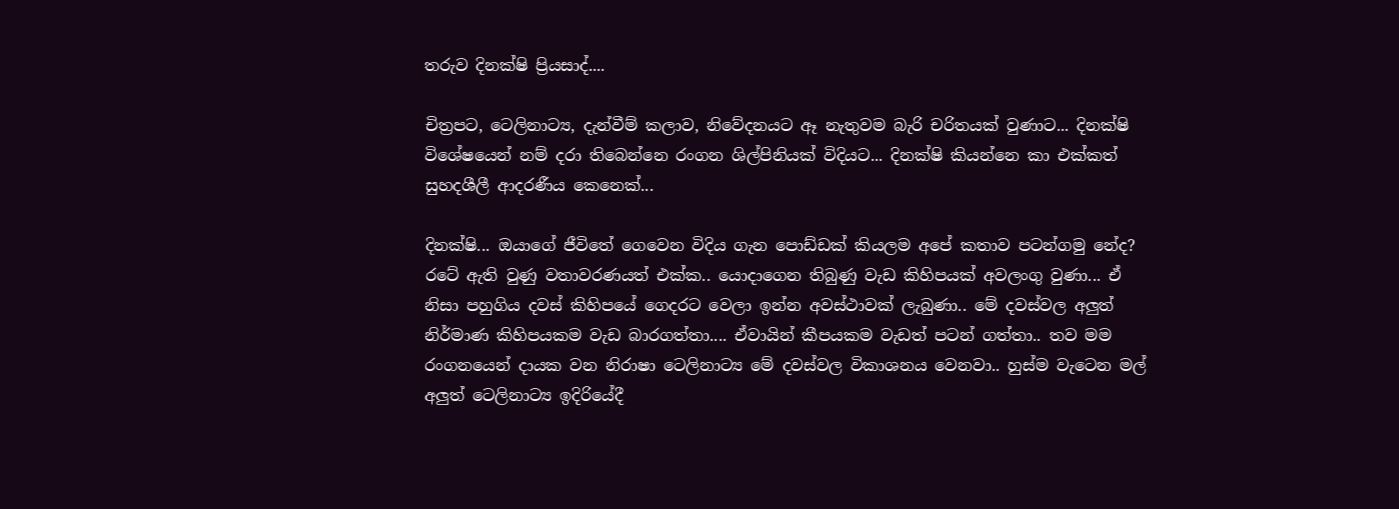තරුව දිනක්ෂි ප්‍රියසාද්....

චිත්‍රපට, ටෙලිනාට්‍ය, දැන්වීම් කලාව, නිවේදනයට ඈ නැතුවම බැරි චරිතයක් වුණාට... දිනක්ෂි විශේෂයෙන් නම් දරා තිබෙන්නෙ රංගන ශිල්පිනියක් විදියට... දිනක්ෂි කියන්නෙ කා එක්කත් සුහදශීලී ආදරණීය කෙනෙක්...

දිනක්ෂි... ඔයාගේ ජීවිතේ ගෙවෙන විදිය ගැන පොඩ්ඩක් කියලම අපේ කතාව පටන්ගමු නේද?
රටේ ඇති වුණු වතාවරණයත් එක්ක.. යොදාගෙන තිබුණු වැඩ කිහිපයක් අවලංගු වුණා... ඒ නිසා පහුගිය දවස් කිහිපයේ ගෙදරට වෙලා ඉන්න අවස්ථාවක් ලැබුණා.. මේ දවස්වල අලුත් නිර්මාණ කිහිපයකම වැඩ බාරගත්තා.... ඒවායින් කීපයකම වැඩත් පටන් ගත්තා.. තව මම රංගනයෙන් දායක වන නිරාෂා ටෙලිනාට්‍ය මේ දවස්වල විකාශනය වෙනවා.. හුස්ම වැටෙන මල්  අලුත් ටෙලිනාට්‍ය ඉදිරියේදී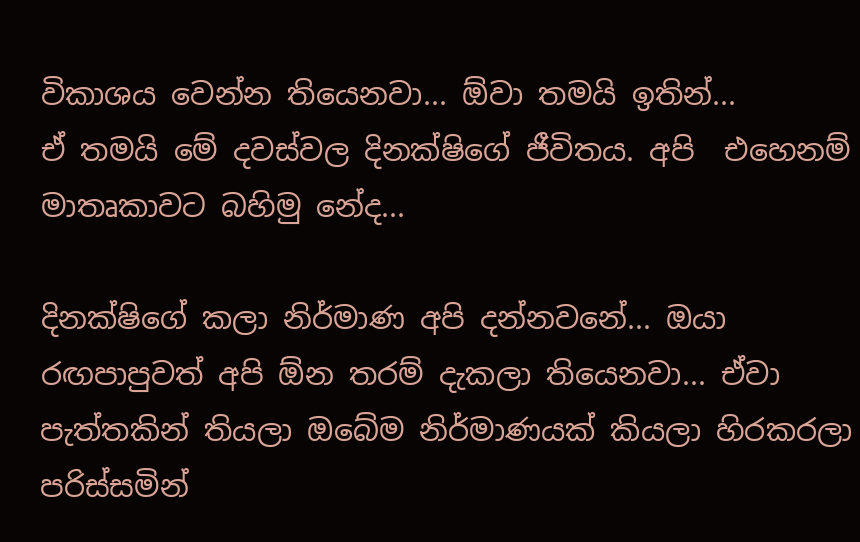විකාශය වෙන්න තියෙනවා... ඕවා තමයි ඉතින්...
ඒ තමයි මේ දවස්වල දිනක්ෂිගේ ජීවිතය. අපි  එහෙනම් මාතෘකාවට බහිමු නේද...

දිනක්ෂිගේ කලා නිර්මාණ අපි දන්නවනේ... ඔයා රඟපාපුවත් අපි ඕන තරම් දැකලා තියෙනවා... ඒවා පැත්තකින් තියලා ඔබේම නිර්මාණයක් කියලා හිරකරලා පරිස්සමින්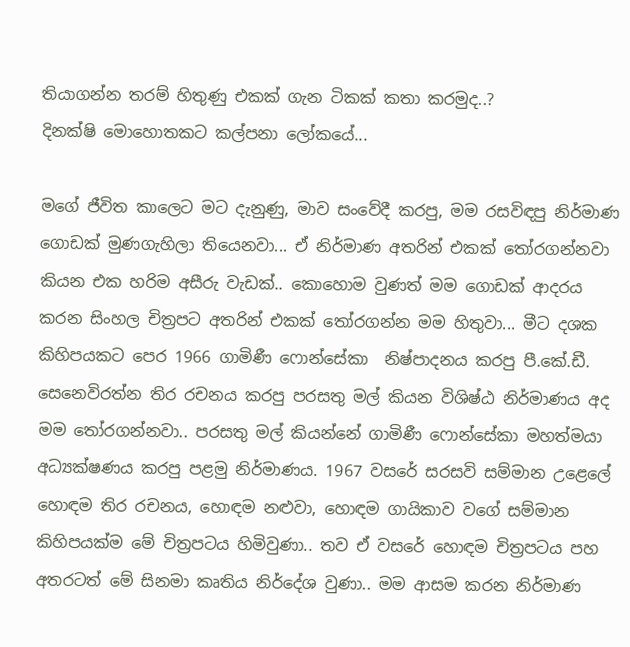තියාගන්න තරම් හිතුණු එකක් ගැන ටිකක් කතා කරමුද..?
දිනක්ෂි මොහොතකට කල්පනා ලෝකයේ...

මගේ ජීවිත කාලෙට මට දැනුණු, මාව සංවේදී කරපු, මම රසවිඳපු නිර්මාණ ගොඩක් මුණගැහිලා තියෙනවා... ඒ නිර්මාණ අතරින් එකක් තෝරගන්නවා කියන එක හරිම අසීරු වැඩක්.. කොහොම වුණත් මම ගොඩක් ආදරය කරන සිංහල චිත්‍රපට අතරින් එකක් තෝරගන්න මම හිතුවා... මීට දශක කිහිපයකට පෙර 1966 ගාමිණී ෆොන්සේකා  නිෂ්පාදනය කරපු පී.කේ.ඩී. සෙනෙවිරත්න තිර රචනය කරපු පරසතු මල් කියන විශිෂ්ඨ නිර්මාණය අද මම තෝරගන්නවා.. පරසතු මල් කියන්නේ ගාමිණී ෆොන්සේකා මහත්මයා අධ්‍යක්ෂණය කරපු පළමු නිර්මාණය. 1967 වසරේ සරසවි සම්මාන උළෙලේ හොඳම තිර රචනය, හොඳම නළුවා, හොඳම ගායිකාව වගේ සම්මාන කිහිපයක්ම මේ චිත්‍රපටය හිමිවුණා.. තව ඒ වසරේ හොඳම චිත්‍රපටය පහ අතරටත් මේ සිනමා කෘතිය නිර්දේශ වුණා.. මම ආසම කරන නිර්මාණ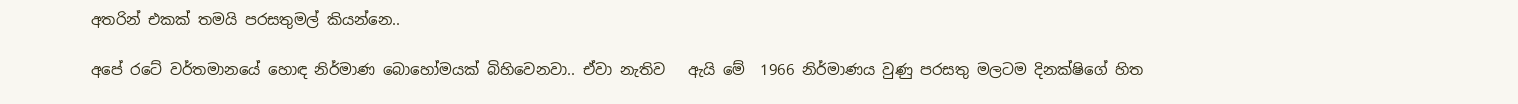අතරින් එකක් තමයි පරසතුමල් කියන්නෙ..

අපේ රටේ වර්තමානයේ හොඳ නිර්මාණ බොහෝමයක් බිහිවෙනවා.. ඒවා නැතිව   ඇයි මේ  1966 නිර්මාණය වුණු පරසතු මලටම දිනක්ෂිගේ හිත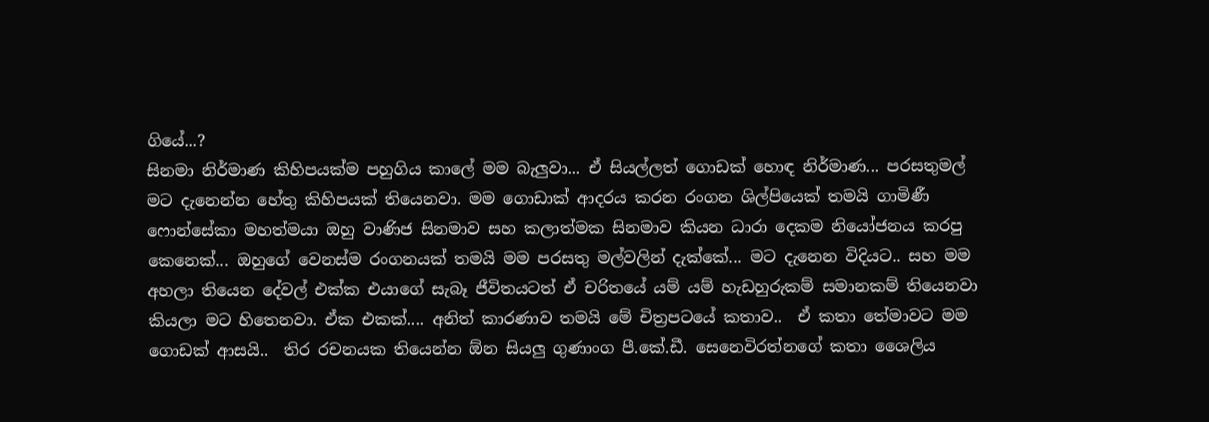ගියේ...?
සිනමා නිර්මාණ කිහිපයක්ම පහුගිය කාලේ මම බැලුවා... ඒ සියල්ලත් ගොඩක් හොඳ නිර්මාණ... පරසතුමල් මට දැනෙන්න හේතු කිහිපයක් තියෙනවා. මම ගොඩාක් ආදරය කරන රංගන ශිල්පියෙක් තමයි ගාමිණී ෆොන්සේකා මහත්මයා ඔහු වාණිජ සිනමාව සහ කලාත්මක සිනමාව කියන ධාරා දෙකම නියෝජනය කරපු කෙනෙක්... ඔහුගේ වෙනස්ම රංගනයක් තමයි මම පරසතු මල්වලින් දැක්කේ... මට දැනෙන විදියට.. සහ මම අහලා තියෙන දේවල් එක්ක එයාගේ සැබෑ ජීවිතයටත් ඒ චරිතයේ යම් යම් හැඩහුරුකම් සමානකම් තියෙනවා කියලා මට හිතෙනවා. ඒක එකක්.... අනිත් කාරණාව තමයි මේ චිත්‍රපටයේ කතාව..  ඒ කතා තේමාවට මම ගොඩක් ආසයි..  තිර රචනයක තියෙන්න ඕන සියලු ගුණාංග පී.කේ.ඩී. සෙනෙවිරත්නගේ කතා ශෛලිය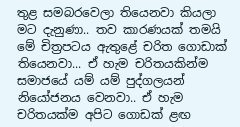තුළ සමබරවෙලා තියෙනවා කියලා මට දැනුණා.. තව කාරණයක් තමයි මේ චිත්‍රපටය ඇතුළේ චරිත ගොඩාක් තියෙනවා... ඒ හැම චරිතයකින්ම සමාජයේ යම් යම් පුද්ගලයන් නියෝජනය වෙනවා.. ඒ හැම චරිතයක්ම අපිට ගොඩක් ළඟ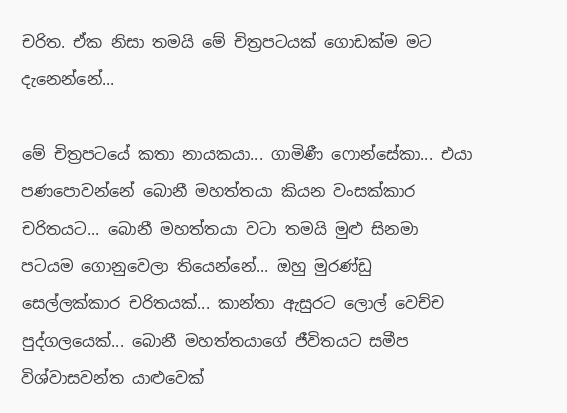චරිත. ඒක නිසා තමයි මේ චිත්‍රපටයක් ගොඩක්ම මට දැනෙන්නේ...

මේ චිත්‍රපටයේ කතා නායකයා... ගාමිණී ෆොන්සේකා... එයා පණපොවන්නේ බොනී මහත්තයා කියන වංසක්කාර චරිතයට... බොනී මහත්තයා වටා තමයි මුළු සිනමා පටයම ගොනුවෙලා තියෙන්නේ... ඔහු මුරණ්ඩු සෙල්ලක්කාර චරිතයක්... කාන්තා ඇසුරට ලොල් වෙච්ච පුද්ගලයෙක්... බොනී මහත්තයාගේ ජීවිතයට සමීප විශ්වාසවන්ත යාළුවෙක්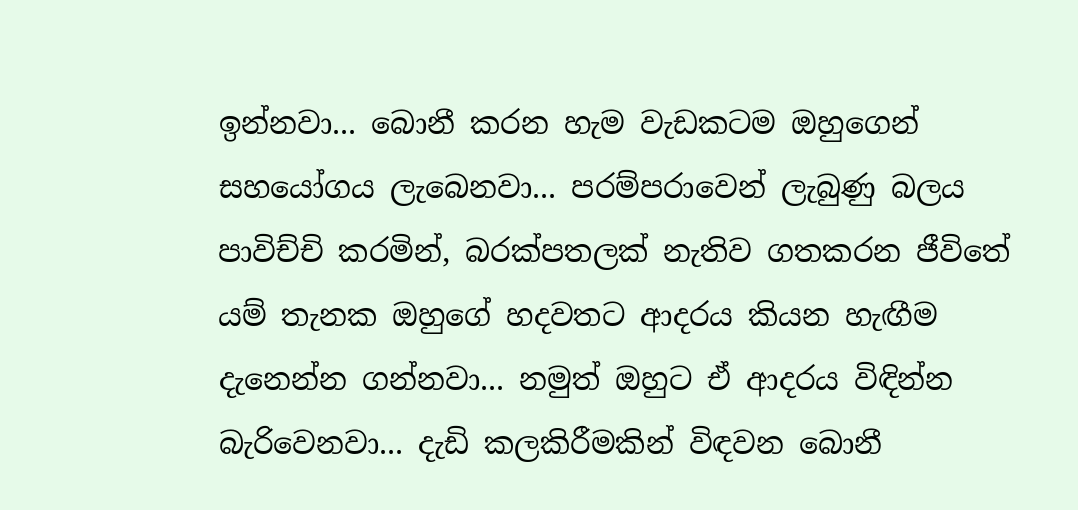ඉන්නවා... බොනී කරන හැම වැඩකටම ඔහුගෙන් සහයෝගය ලැබෙනවා... පරම්පරාවෙන් ලැබුණු බලය පාවිච්චි කරමින්, බරක්පතලක් නැතිව ගතකරන ජීවිතේ යම් තැනක ඔහුගේ හදවතට ආදරය කියන හැඟීම දැනෙන්න ගන්නවා... නමුත් ඔහුට ඒ ආදරය විඳින්න බැරිවෙනවා... දැඩි කලකිරීමකින් විඳවන බොනී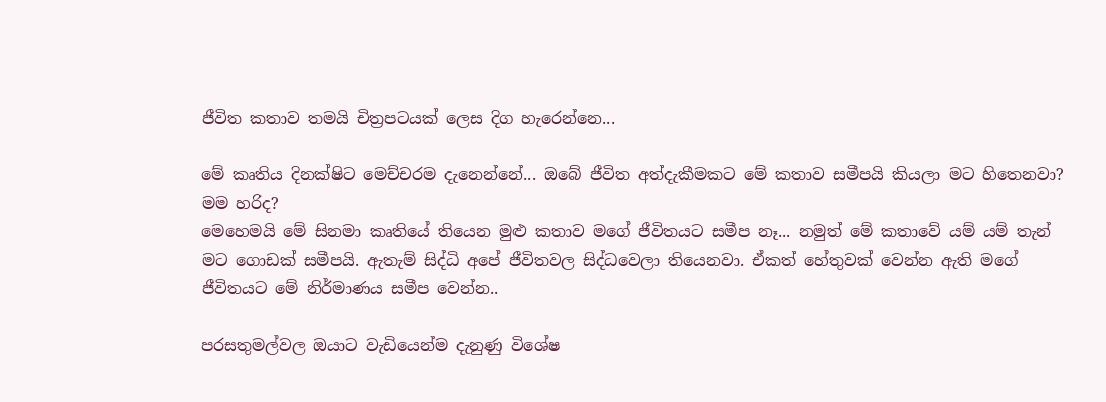ජීවිත කතාව තමයි චිත්‍රපටයක් ලෙස දිග හැරෙන්නෙ...

මේ කෘතිය දිනක්ෂිට මෙච්චරම දැනෙන්නේ... ඔබේ ජීවිත අත්දැකීමකට මේ කතාව සමීපයි කියලා මට හිතෙනවා? මම හරිද?
මෙහෙමයි මේ සිනමා කෘතියේ තියෙන මුළු කතාව මගේ ජීවිතයට සමීප නෑ... නමුත් මේ කතාවේ යම් යම් තැන් මට ගොඩක් සමීපයි. ඇතැම් සිද්ධි අපේ ජීවිතවල සිද්ධවෙලා තියෙනවා. ඒකත් හේතුවක් වෙන්න ඇති මගේ ජීවිතයට මේ නිර්මාණය සමීප වෙන්න..

පරසතුමල්වල ඔයාට වැඩියෙන්ම දැනුණු විශේෂ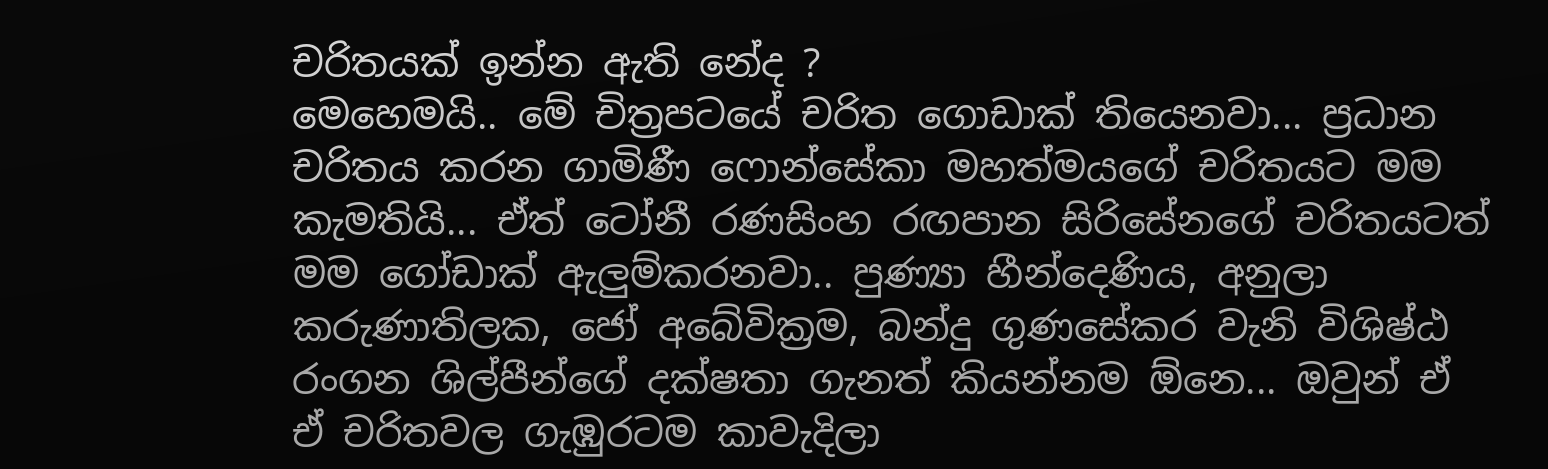චරිතයක් ඉන්න ඇති නේද ?
මෙහෙමයි.. මේ චිත්‍රපටයේ චරිත ගොඩාක් තියෙනවා... ප්‍රධාන චරිතය කරන ගාමිණී ෆොන්සේකා මහත්මයගේ චරිතයට මම කැමතියි... ඒත් ටෝනී රණසිංහ රඟපාන සිරිසේනගේ චරිතයටත් මම ගෝඩාක් ඇලුම්කරනවා.. පුණ්‍යා හීන්දෙණිය, අනුලා කරුණාතිලක, ජෝ අබේවික්‍රම, බන්දු ගුණසේකර වැනි විශිෂ්ඨ රංගන ශිල්පීන්ගේ දක්ෂතා ගැනත් කියන්නම ඕනෙ... ඔවුන් ඒ  ඒ චරිතවල ගැඹුරටම කාවැදිලා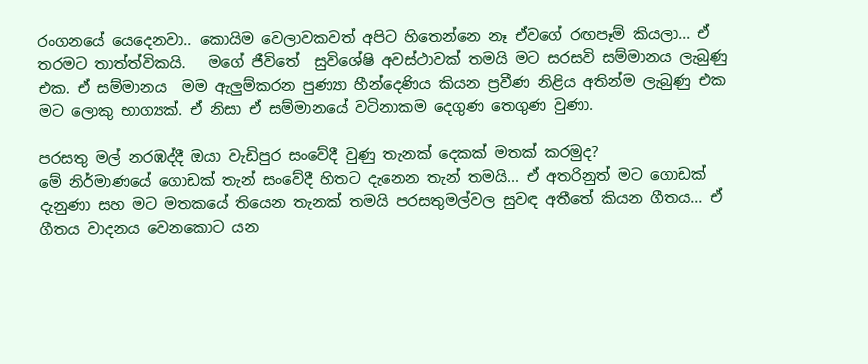රංගනයේ යෙදෙනවා.. කොයිම වෙලාවකවත් අපිට හිතෙන්නෙ නෑ ඒවගේ රඟපෑම් කියලා... ඒ තරමට තාත්ත්විකයි.   මගේ ජීවිතේ  සුවිශේෂි අවස්ථාවක් තමයි මට සරසවි සම්මානය ලැබුණු එක. ඒ සම්මානය  මම ඇලුම්කරන පුණ්‍යා හීන්දෙණිය කියන ප්‍රවීණ නිළිය අතින්ම ලැබුණු එක මට ලොකු භාග්‍යක්. ඒ නිසා ඒ සම්මානයේ වටිනාකම දෙගුණ තෙගුණ වුණා.

පරසතු මල් නරඹද්දී ඔයා වැඩිපුර සංවේදී වුණු තැනක් දෙකක් මතක් කරමුද?
මේ නිර්මාණයේ ගොඩක් තැන් සංවේදී හිතට දැනෙන තැන් තමයි... ඒ අතරිනුත් මට ගොඩක් දැනුණා සහ මට මතකයේ තියෙන තැනක් තමයි පරසතුමල්වල සුවඳ අතීතේ කියන ගීතය... ඒ ගීතය වාදනය වෙනකොට යන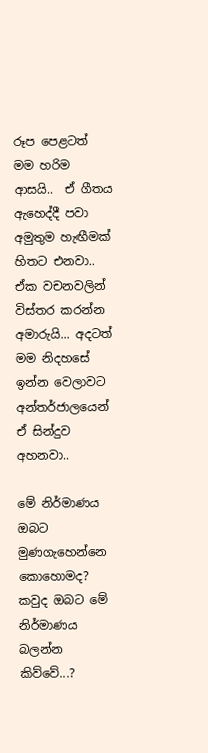රූප පෙළටත් මම හරිම ආසයි..  ඒ ගීතය ඇහෙද්දී පවා අමුතුම හැඟීමක් හිතට එනවා.. ඒක වචනවලින් විස්තර කරන්න අමාරුයි... අදටත් මම නිදහසේ ඉන්න වෙලාවට අන්තර්ජාලයෙන් ඒ සින්දුව අහනවා..

මේ නිර්මාණය ඔබට මුණගැහෙන්නෙ කොහොමද? කවුද ඔබට මේ නිර්මාණය බලන්න කිව්වේ...?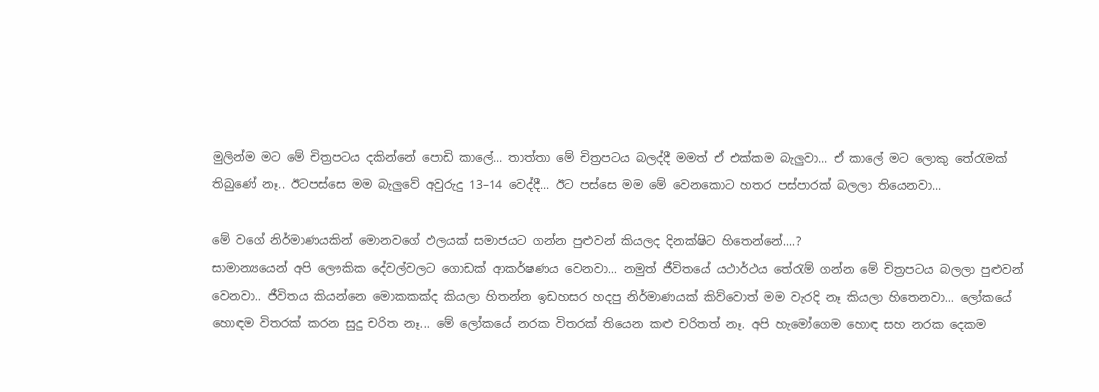මුලින්ම මට මේ චිත්‍රපටය දකින්නේ පොඩි කාලේ... තාත්තා මේ චිත්‍රපටය බලද්දී මමත් ඒ එක්කම බැලුවා... ඒ කාලේ මට ලොකු තේරැමක් තිබුණේ නෑ.. ඊටපස්සෙ මම බැලුවේ අවුරුදු 13–14 වෙද්දී... ඊට පස්සෙ මම මේ වෙනකොට හතර පස්පාරක් බලලා තියෙනවා...

මේ වගේ නිර්මාණයකින් මොනවගේ ඵලයක් සමාජයට ගන්න පුළුවන් කියලද දිනක්ෂිට හිතෙන්නේ....?
සාමාන්‍යයෙන් අපි ලෞකික දේවල්වලට ගොඩක් ආකර්ෂණය වෙනවා... නමුත් ජීවිතයේ යථාර්ථය තේරැම් ගන්න මේ චිත්‍රපටය බලලා පුළුවන් වෙනවා.. ජීවිතය කියන්නෙ මොකකක්ද කියලා හිතන්න ඉඩහසර හදපු නිර්මාණයක් කිව්වොත් මම වැරදි නෑ කියලා හිතෙනවා... ලෝකයේ හොඳම විතරක් කරන සුදු චරිත නෑ... මේ ලෝකයේ නරක විතරක් තියෙන කළු චරිතත් නෑ. අපි හැමෝගෙම හොඳ සහ නරක දෙකම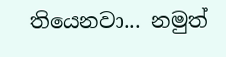තියෙනවා... නමුත්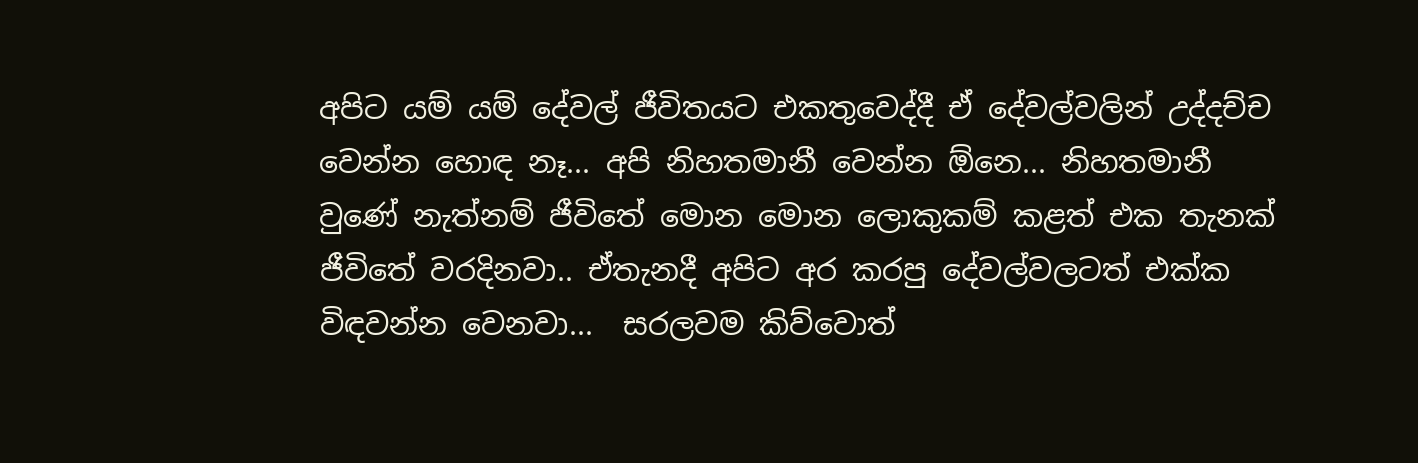අපිට යම් යම් දේවල් ජීවිතයට එකතුවෙද්දී ඒ දේවල්වලින් උද්දච්ච වෙන්න හොඳ නෑ... අපි නිහතමානී වෙන්න ඕනෙ... නිහතමානී වුණේ නැත්නම් ජීවිතේ මොන මොන ලොකුකම් කළත් එක තැනක් ජීවිතේ වරදිනවා.. ඒතැනදී අපිට අර කරපු දේවල්වලටත් එක්ක විඳවන්න වෙනවා...  සරලවම කිව්වොත්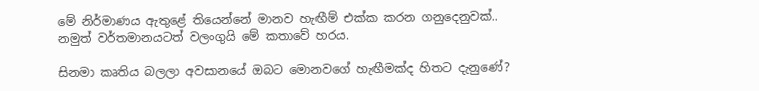මේ නිර්මාණය ඇතුළේ තියෙන්නේ මානව හැඟීම් එක්ක කරන ගනුදෙනුවක්.. නමුත් වර්තමානයටත් වලංගුයි මේ කතාවේ හරය.

සිනමා කෘතිය බලලා අවසානයේ ඔබට මොනවගේ හැඟීමක්ද හිතට දැනුණේ?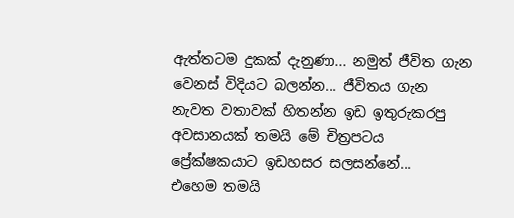ඇත්තටම දුකක් දැනුණා... නමුත් ජීවිත ගැන වෙනස් විදියට බලන්න... ජීවිතය ගැන නැවත වතාවක් හිතන්න ඉඩ ඉතුරුකරපු අවසානයක් තමයි මේ චිත්‍රපටය ප්‍රේක්ෂකයාට ඉඩහසර සලසන්නේ...
එහෙම තමයි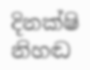දිනක්ෂි නිහඬ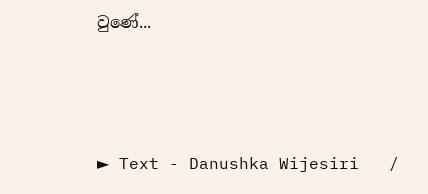වුණේ...



► Text - Danushka Wijesiri   /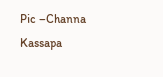Pic –Channa Kassapa